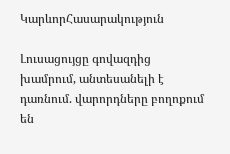ԿարևորՀասարակություն

Լուսացույցը գովազդից խամրում, անտեսանելի է դառնում. վարորդները բողոքում են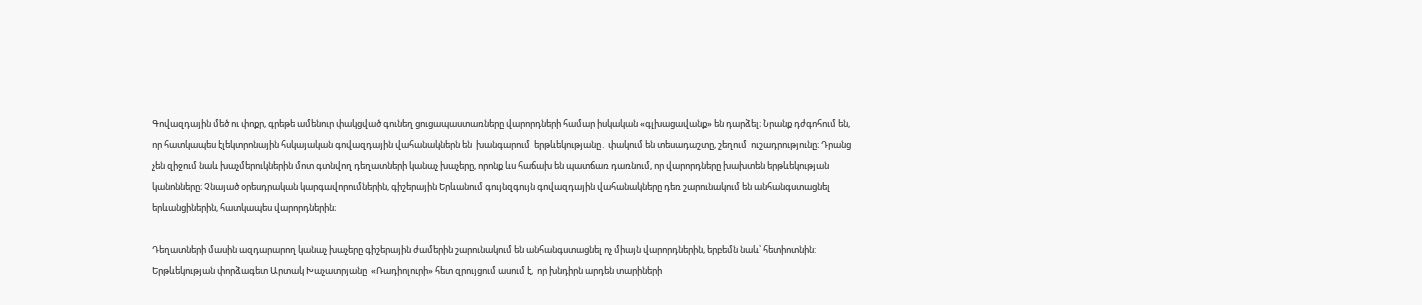Գովազդային մեծ ու փոքր, գրեթե ամենուր փակցված գունեղ ցուցապաստառները վարորդների համար իսկական «գլխացավանք» են դարձել։ Նրանք դժգոհում են, որ հատկապես էլեկտրոնային հսկայական գովազդային վահանակներն են  խանգարում  երթևեկությանը․ փակում են տեսադաշտը, շեղում  ուշադրությունը։ Դրանց չեն զիջում նաև խաչմերուկներին մոտ գտնվող դեղատների կանաչ խաչերը, որոնք ևս հաճախ են պատճառ դառնում, որ վարորդները խախտեն երթևեկության կանոնները։ Չնայած օրեսդրական կարգավորումներին, գիշերային Երևանում գույնզգույն գովազդային վահանակները դեռ շարունակում են անհանգստացնել երևանցիներին, հատկապես վարորդներին։

Դեղատների մասին ազդարարող կանաչ խաչերը գիշերային ժամերին շարունակում են անհանգստացնել ոչ միայն վարորդներին, երբեմն նաև՝ հետիոտնին: Երթևեկության փորձագետ Արտակ Խաչատրյանը  «Ռադիոլուրի» հետ զրույցում ասում է,  որ խնդիրն արդեն տարիների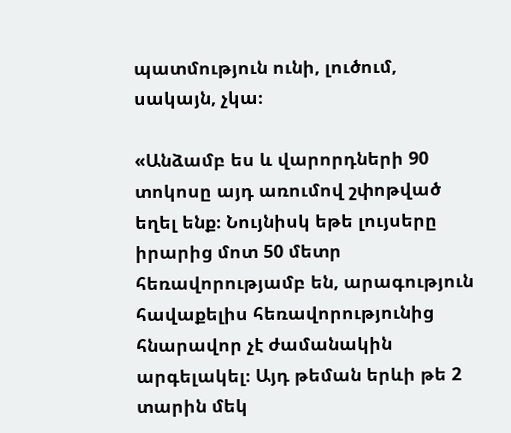պատմություն ունի, լուծում, սակայն, չկա։

«Անձամբ ես և վարորդների 90 տոկոսը այդ առումով շփոթված եղել ենք։ Նույնիսկ եթե լույսերը իրարից մոտ 50 մետր հեռավորությամբ են, արագություն հավաքելիս հեռավորությունից հնարավոր չէ ժամանակին արգելակել։ Այդ թեման երևի թե 2 տարին մեկ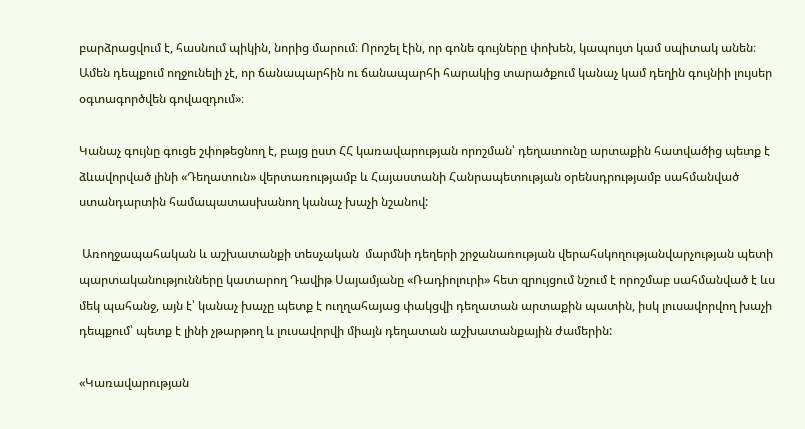բարձրացվում է, հասնում պիկին, նորից մարում։ Որոշել էին, որ գոնե գույները փոխեն, կապույտ կամ սպիտակ անեն։ Ամեն դեպքում ողջունելի չէ, որ ճանապարհին ու ճանապարհի հարակից տարածքում կանաչ կամ դեղին գույնիի լույսեր օգտագործվեն գովազդում»։

Կանաչ գույնը գուցե շփոթեցնող է, բայց ըստ ՀՀ կառավարության որոշման՝ դեղատունը արտաքին հատվածից պետք է ձևավորված լինի «Դեղատուն» վերտառությամբ և Հայաստանի Հանրապետության օրենսդրությամբ սահմանված ստանդարտին համապատասխանող կանաչ խաչի նշանով:

 Առողջապահական և աշխատանքի տեսչական  մարմնի դեղերի շրջանառության վերահսկողությանվարչության պետի պարտականությունները կատարող Դավիթ Սայամյանը «Ռադիոլուրի» հետ զրույցում նշում է որոշմաբ սահմանված է ևս մեկ պահանջ, այն է՝ կանաչ խաչը պետք է ուղղահայաց փակցվի դեղատան արտաքին պատին, իսկ լուսավորվող խաչի դեպքում՝ պետք է լինի չթարթող և լուսավորվի միայն դեղատան աշխատանքային ժամերին:

«Կառավարության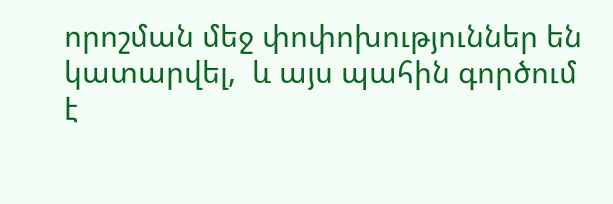որոշման մեջ փոփոխություններ են կատարվել,  և այս պահին գործում է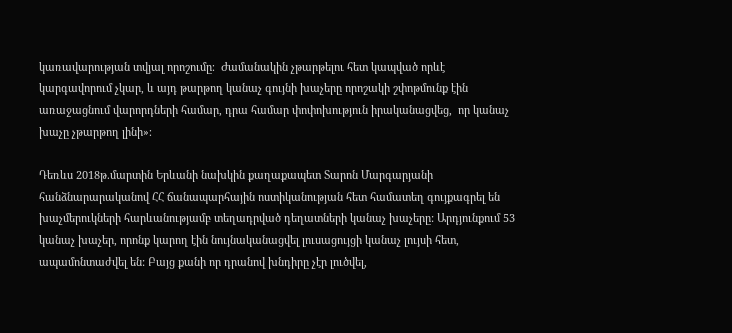կառավարության տվյալ որոշումը։  Ժամանակին չթարթելու հետ կապված որևէ կարգավորում չկար, և այդ թարթող կանաչ գույնի խաչերը որոշակի շփոթմունք էին առաջացնում վարորդների համար, դրա համար փոփոխություն իրականացվեց,  որ կանաչ խաչը չթարթող լինի»։

Դեռևս 2018թ.մարտին Երևանի նախկին քաղաքապետ Տարոն Մարգարյանի հանձնարարականով ՀՀ ճանապարհային ոստիկանության հետ համատեղ գույքագրել են խաչմերուկների հարևանությամբ տեղադրված դեղատների կանաչ խաչերը: Արդյունքում 53 կանաչ խաչեր, որոնք կարող էին նույնականացվել լուսացույցի կանաչ լույսի հետ, ապամոնտաժվել են: Բայց քանի որ դրանով խնդիրը չէր լուծվել,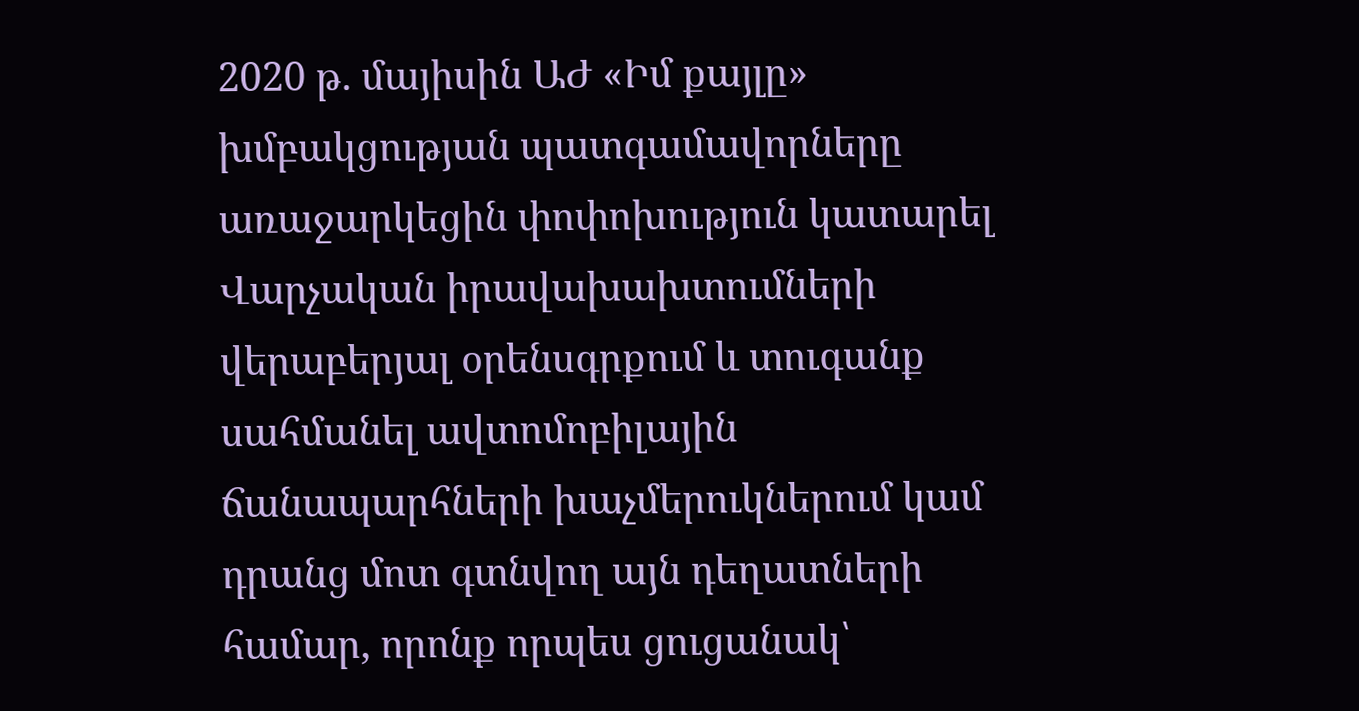2020 թ. մայիսին ԱԺ «Իմ քայլը» խմբակցության պատգամավորները առաջարկեցին փոփոխություն կատարել Վարչական իրավախախտումների վերաբերյալ օրենսգրքում և տուգանք սահմանել ավտոմոբիլային ճանապարհների խաչմերուկներում կամ դրանց մոտ գտնվող այն դեղատների համար, որոնք որպես ցուցանակ՝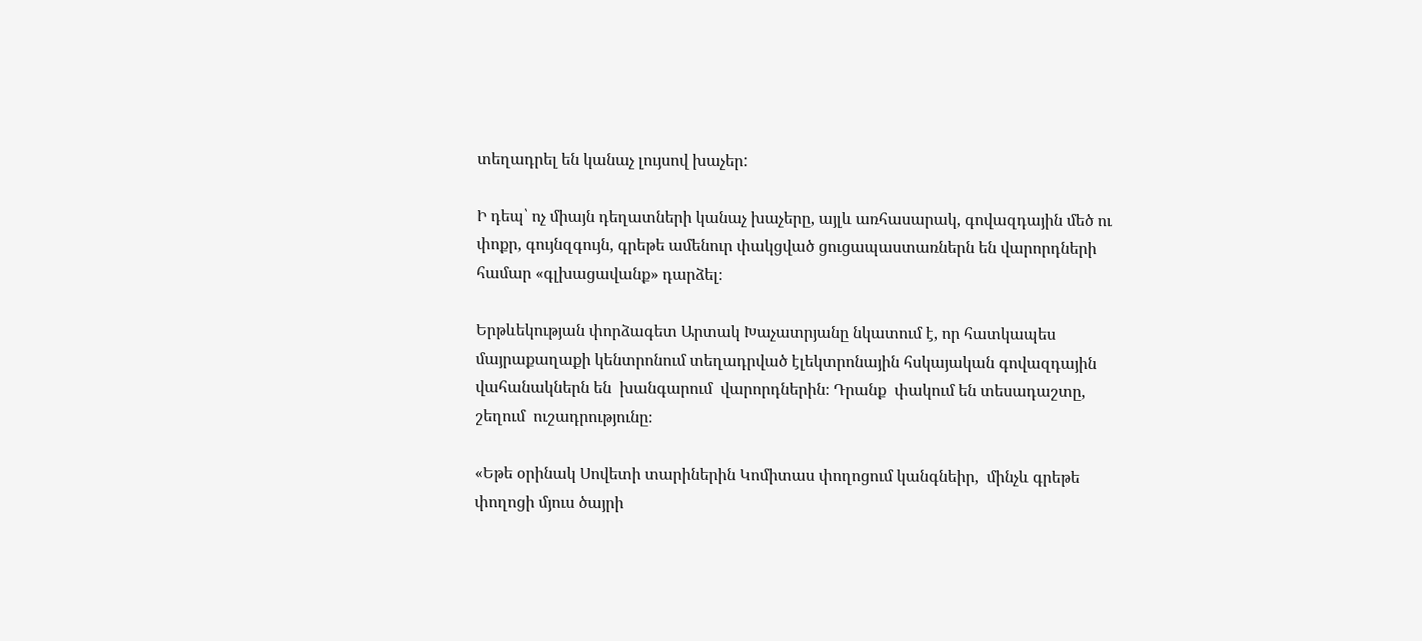տեղադրել են կանաչ լույսով խաչեր:

Ի դեպ՝ ոչ միայն դեղատների կանաչ խաչերը, այլև առհասարակ, գովազդային մեծ ու փոքր, գույնզգույն, գրեթե ամենուր փակցված ցուցապաստառներն են վարորդների համար «գլխացավանք» դարձել։

Երթևեկության փորձագետ Արտակ Խաչատրյանը նկատում է, որ հատկապես մայրաքաղաքի կենտրոնում տեղադրված էլեկտրոնային հսկայական գովազդային վահանակներն են  խանգարում  վարորդներին։ Դրանք  փակում են տեսադաշտը, շեղում  ուշադրությունը։

«Եթե օրինակ Սովետի տարիներին Կոմիտաս փողոցում կանգնեիր,  մինչև գրեթե փողոցի մյուս ծայրի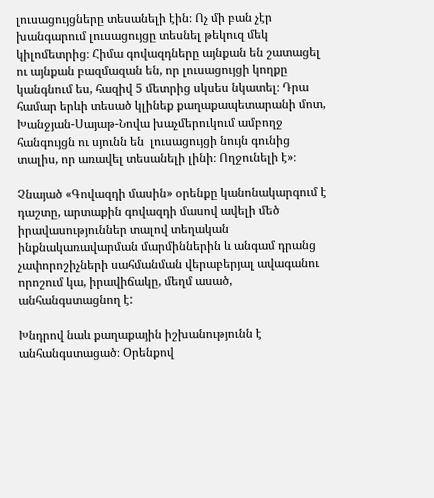լուսացույցները տեսանելի էին։ Ոչ մի բան չէր խանգարում լուսացույցը տեսնել թեկուզ մեկ կիլոմետրից։ Հիմա գովազդները այնքան են շատացել ու այնքան բազմազան են, որ լուսացույցի կողքը կանգնում ես, հազիվ 5 մետրից սկսես նկատել։ Դրա համար երևի տեսած կլինեք քաղաքապետարանի մոտ, Խանջյան-Սայաթ-Նովա խաչմերուկում ամբողջ հանգույցն ու սյունն են  լուսացույցի նույն գունից տալիս, որ առավել տեսանելի լինի։ Ողջունելի է»։

Չնայած «Գովազդի մասին» օրենքը կանոնակարգում է դաշտը, արտաքին գովազդի մասով ավելի մեծ իրավասություններ տալով տեղական ինքնակառավարման մարմիններին և անգամ դրանց չափորոշիչների սահմանման վերաբերյալ ավագանու որոշում կա, իրավիճակը, մեղմ ասած, անհանգստացնող է:

Խնդրով նաև քաղաքային իշխանությունն է անհանգստացած։ Օրենքով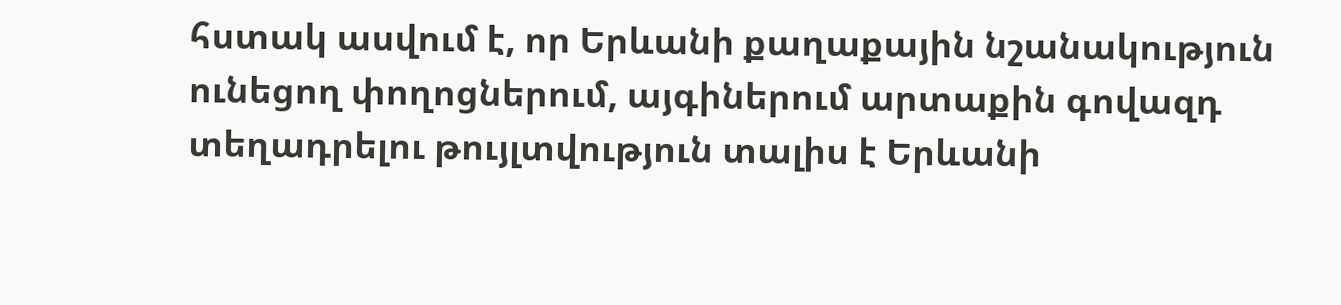հստակ ասվում է, որ Երևանի քաղաքային նշանակություն ունեցող փողոցներում, այգիներում արտաքին գովազդ տեղադրելու թույլտվություն տալիս է Երևանի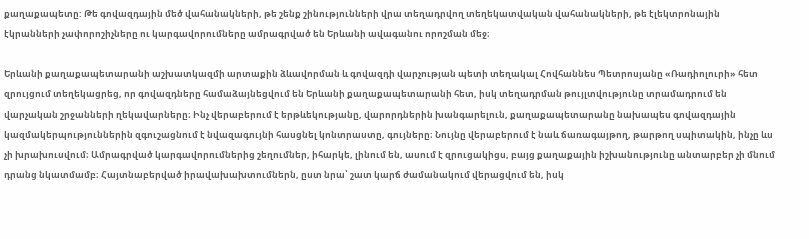քաղաքապետը: Թե գովազդային մեծ վահանակների, թե շենք շինությունների վրա տեղադրվող տեղեկատվական վահանակների, թե էլեկտրոնային էկրանների չափորոշիչները ու կարգավորումները ամրագրված են Երևանի ավագանու որոշման մեջ։

Երևանի քաղաքապետարանի աշխատկազմի արտաքին ձևավորման և գովազդի վարչության պետի տեղակալ Հովհաննես Պետրոսյանը «Ռադիոլուրի» հետ զրույցում տեղեկացրեց, որ գովազդները համաձայնեցվում են Երևանի քաղաքապետարանի հետ, իսկ տեղադրման թույլտվությունը տրամադրում են վարչական շրջանների ղեկավարները։ Ինչ վերաբերում է երթևեկությանը, վարորդներին խանգարելուն, քաղաքապետարանը նախապես գովազդային կազմակերպություններին զգուշացնում է նվազագույնի հասցնել կոնտրաստը, գույները։ Նույնը վերաբերում է նաև ճառագայթող, թարթող սպիտակին, ինչը ևս չի խրախուսվում։ Ամրագրված կարգավորումներից շեղումներ, իհարկե, լինում են, ասում է զրուցակիցս, բայց քաղաքային իշխանությունը անտարբեր չի մնում դրանց նկատմամբ։ Հայտնաբերված իրավախախտումներն, ըստ նրա՝ շատ կարճ ժամանակում վերացվում են, իսկ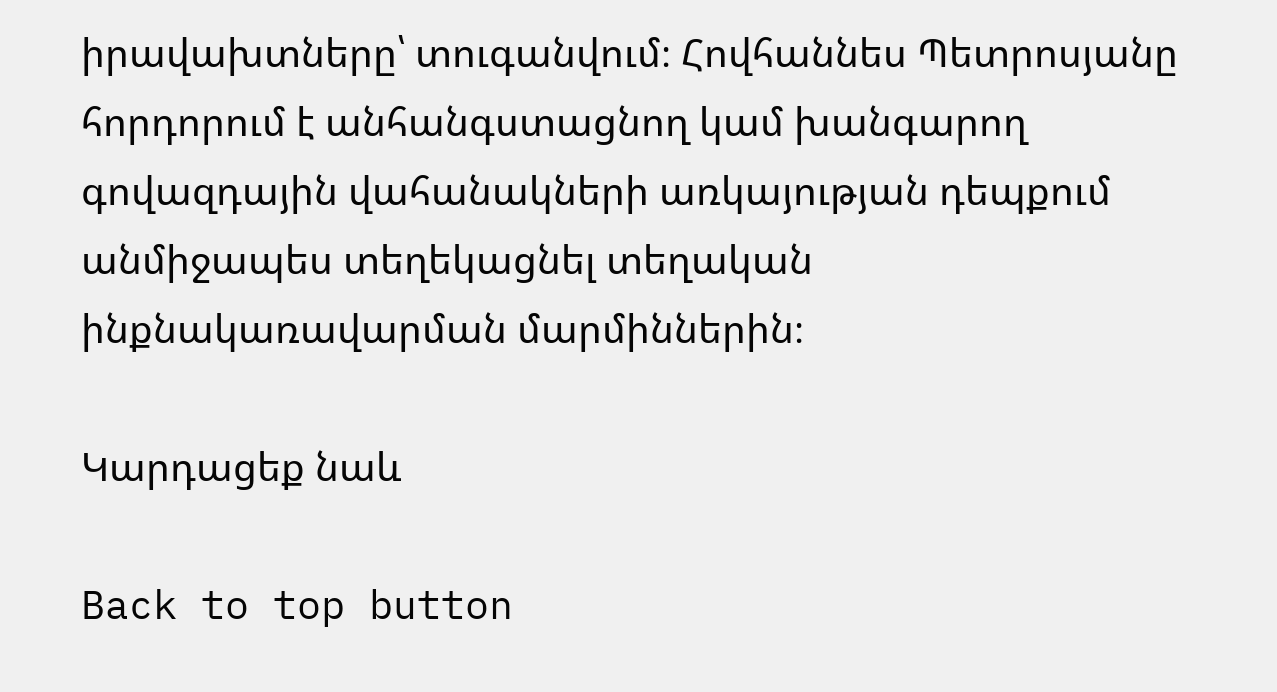իրավախտները՝ տուգանվում։ Հովհաննես Պետրոսյանը հորդորում է անհանգստացնող կամ խանգարող գովազդային վահանակների առկայության դեպքում անմիջապես տեղեկացնել տեղական ինքնակառավարման մարմիններին։

Կարդացեք նաև

Back to top button